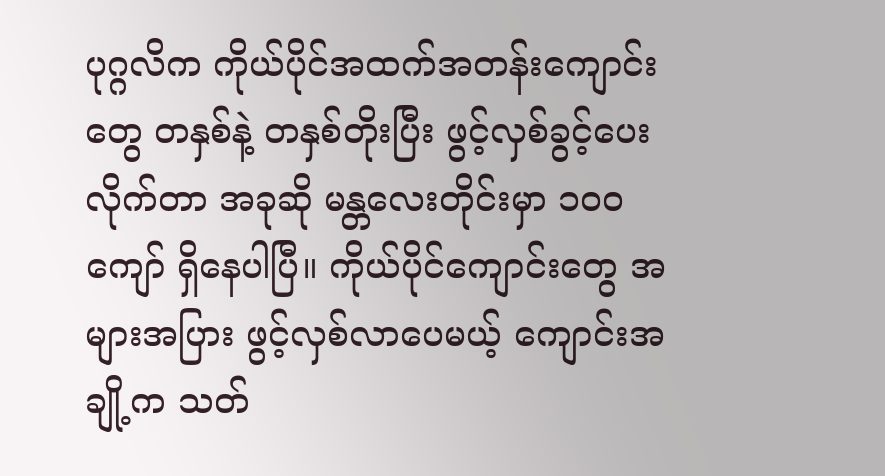ပုဂ္ဂလိက ကိုယ်ပိုင်အထက်အတန်းကျောင်းတွေ တနှစ်နဲ့ တနှစ်တိုးပြီး ဖွင့်လှစ်ခွင့်ပေးလိုက်တာ အခုဆို မန္တလေးတိုင်းမှာ ၁၀၀ကျော် ရှိနေပါပြီ။ ကိုယ်ပိုင်ကျောင်းတွေ အများအပြား ဖွင့်လှစ်လာပေမယ့် ကျောင်းအချို့က သတ်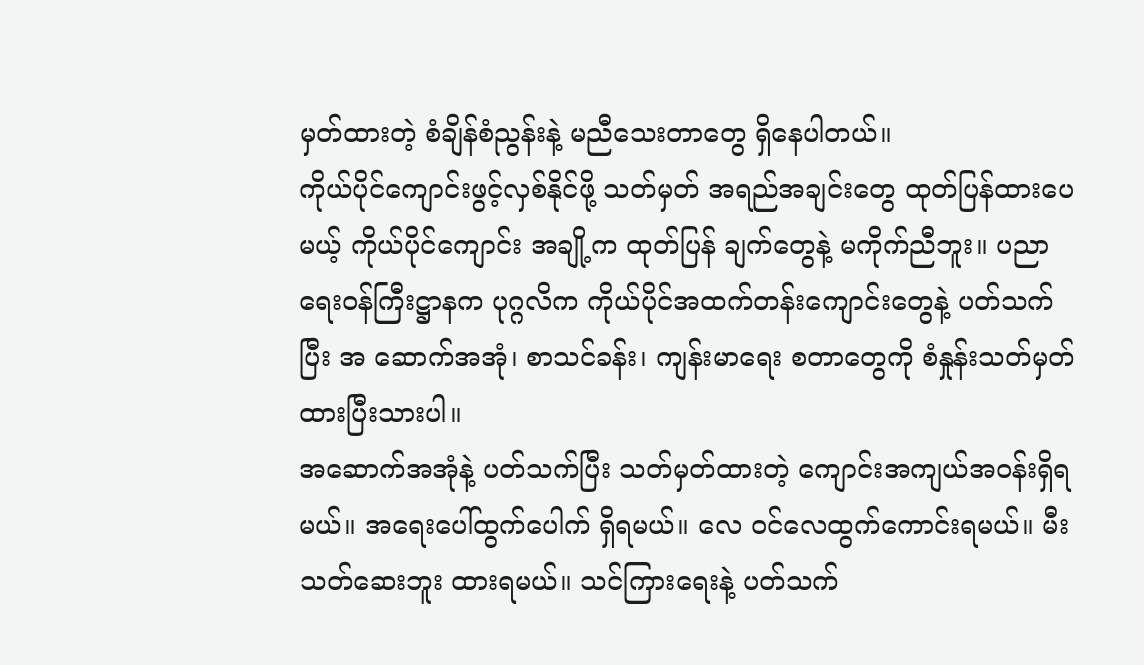မှတ်ထားတဲ့ စံချိန်စံညွန်းနဲ့ မညီသေးတာတွေ ရှိနေပါတယ်။
ကိုယ်ပိုင်ကျောင်းဖွင့်လှစ်နိုင်ဖို့ သတ်မှတ် အရည်အချင်းတွေ ထုတ်ပြန်ထားပေမယ့် ကိုယ်ပိုင်ကျောင်း အချို့က ထုတ်ပြန် ချက်တွေနဲ့ မကိုက်ညီဘူး။ ပညာရေးဝန်ကြီးဋ္ဌာနက ပုဂ္ဂလိက ကိုယ်ပိုင်အထက်တန်းကျောင်းတွေနဲ့ ပတ်သက်ပြီး အ ဆောက်အအုံ၊ စာသင်ခန်း၊ ကျန်းမာရေး စတာတွေကို စံနှုန်းသတ်မှတ်ထားပြီးသားပါ။
အဆောက်အအုံနဲ့ ပတ်သက်ပြီး သတ်မှတ်ထားတဲ့ ကျောင်းအကျယ်အဝန်းရှိရမယ်။ အရေးပေါ်ထွက်ပေါက် ရှိရမယ်။ လေ ဝင်လေထွက်ကောင်းရမယ်။ မီးသတ်ဆေးဘူး ထားရမယ်။ သင်ကြားရေးနဲ့ ပတ်သက်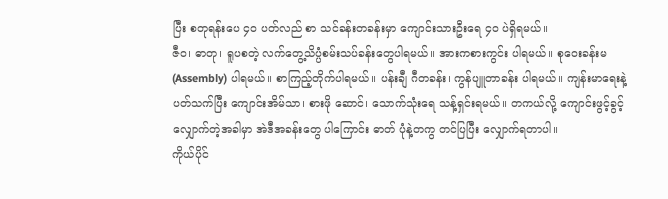ပြီး စတုရန်းပေ ၄၀ ပတ်လည် စာ သင်ခန်းတခန်းမှာ ကျောင်းသားဦးရေ ၄၀ ပဲရှိရမယ်။
ဇီဝ၊ ဓာတု၊ ရူပစတဲ့ လက်တွေ့သိပ္ပံစမ်းသပ်ခန်းတွေပါရမယ်။ အားကစားကွင်း ပါရမယ်။ စုဝေးခန်းမ (Assembly) ပါရမယ်။ စာကြည့်တိုက်ပါရမယ်။ ပန်းချီ ဂီတခန်း၊ ကွန်ပျူတာခန်း ပါရမယ်။ ကျန်းမာရေးနဲ့ ပတ်သက်ပြီး ကျောင်းအိမ်သာ၊ စားဖို ဆောင်၊ သောက်သုံးရေ သန့်ရှင်းရမယ်။ တကယ်လို့ ကျောင်းဖွင့်ခွင့် လျှောက်တဲ့အခါမှာ အဲဒီအခန်းတွေ ပါကြောင်း ဓာတ် ပုံနဲ့တကွ တင်ပြပြီး လျှောက်ရတာပါ။
ကိုယ်ပိုင်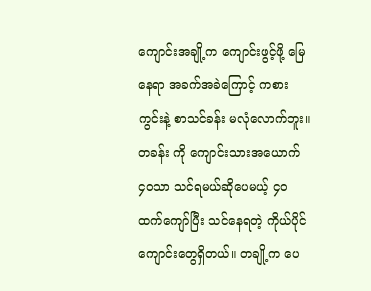ကျောင်းအချို့က ကျောင်းဖွင့်ဖို့ မြေနေရာ အခက်အခဲကြောင့် ကစားကွင်းနဲ့ စာသင်ခန်း မလုံလောက်ဘူး။ တခန်း ကို ကျောင်းသားအယောက် ၄၀သာ သင်ရမယ်ဆိုပေမယ့် ၄၀ ထက်ကျော်ပြီး သင်နေရတဲ့ ကိုယ်ပိုင်ကျောင်းတွေရှိတယ်။ တချို့က ပေ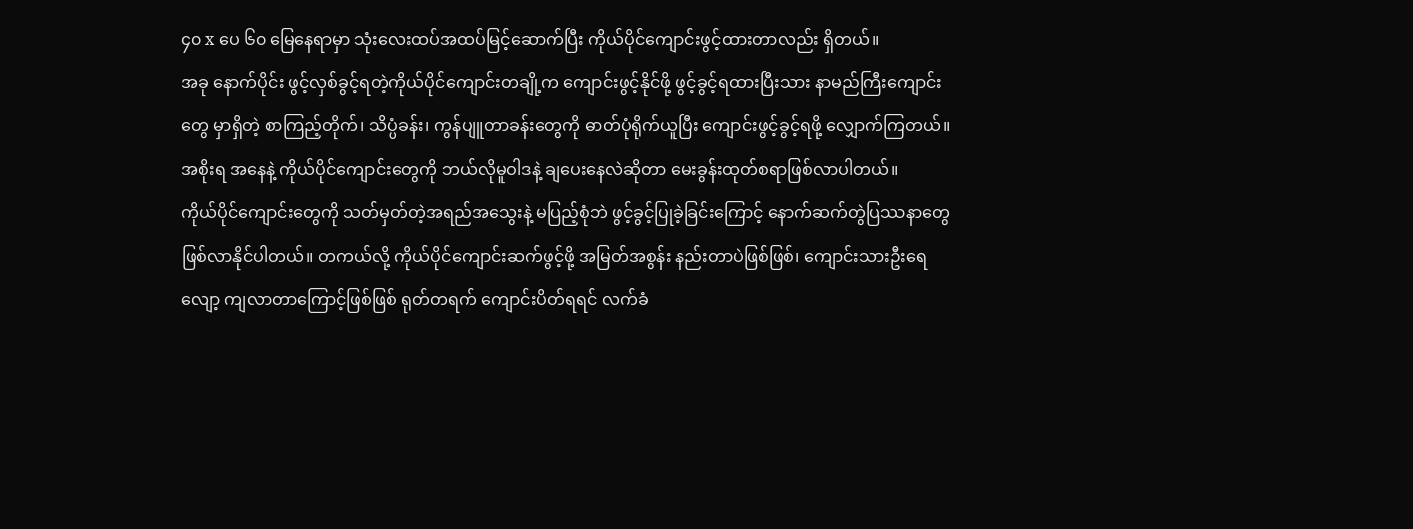၄၀ x ပေ ၆၀ မြေနေရာမှာ သုံးလေးထပ်အထပ်မြင့်ဆောက်ပြီး ကိုယ်ပိုင်ကျောင်းဖွင့်ထားတာလည်း ရှိတယ်။
အခု နောက်ပိုင်း ဖွင့်လှစ်ခွင့်ရတဲ့ကိုယ်ပိုင်ကျောင်းတချို့က ကျောင်းဖွင့်နိုင်ဖို့ ဖွင့်ခွင့်ရထားပြီးသား နာမည်ကြီးကျောင်းတွေ မှာရှိတဲ့ စာကြည့်တိုက်၊ သိပ္ပံခန်း၊ ကွန်ပျူတာခန်းတွေကို ဓာတ်ပုံရိုက်ယူပြီး ကျောင်းဖွင့်ခွင့်ရဖို့ လျှောက်ကြတယ်။ အစိုးရ အနေနဲ့ ကိုယ်ပိုင်ကျောင်းတွေကို ဘယ်လိုမူဝါဒနဲ့ ချပေးနေလဲဆိုတာ မေးခွန်းထုတ်စရာဖြစ်လာပါတယ်။
ကိုယ်ပိုင်ကျောင်းတွေကို သတ်မှတ်တဲ့အရည်အသွေးနဲ့ မပြည့်စုံဘဲ ဖွင့်ခွင့်ပြုခဲ့ခြင်းကြောင့် နောက်ဆက်တွဲပြဿနာတွေ
ဖြစ်လာနိုင်ပါတယ်။ တကယ်လို့ ကိုယ်ပိုင်ကျောင်းဆက်ဖွင့်ဖို့ အမြတ်အစွန်း နည်းတာပဲဖြစ်ဖြစ်၊ ကျောင်းသားဦးရေလျော့ ကျလာတာကြောင့်ဖြစ်ဖြစ် ရုတ်တရက် ကျောင်းပိတ်ရရင် လက်ခံ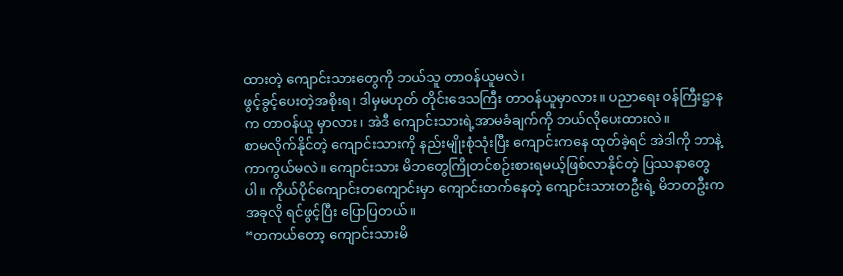ထားတဲ့ ကျောင်းသားတွေကို ဘယ်သူ တာဝန်ယူမလဲ၊
ဖွင့်ခွင့်ပေးတဲ့အစိုးရ၊ ဒါမှမဟုတ် တိုင်းဒေသကြီး တာဝန်ယူမှာလား။ ပညာရေး ဝန်ကြီးဋ္ဌာနက တာဝန်ယူ မှာလား၊ အဲဒီ ကျောင်းသားရဲ့အာမခံချက်ကို ဘယ်လိုပေးထားလဲ။
စာမလိုက်နိုင်တဲ့ ကျောင်းသားကို နည်းမျိုးစုံသုံးပြီး ကျောင်းကနေ ထုတ်ခဲ့ရင် အဲဒါကို ဘာနဲ့ ကာကွယ်မလဲ။ ကျောင်းသား မိဘတွေကြိုတင်စဉ်းစားရမယ့်ဖြစ်လာနိုင်တဲ့ ပြဿနာတွေပါ။ ကိုယ်ပိုင်ကျောင်းတကျောင်းမှာ ကျောင်းတက်နေတဲ့ ကျောင်းသားတဦးရဲ့ မိဘတဦးက အခုလို ရင်ဖွင့်ပြီး ပြောပြတယ်။
“တကယ်တော့ ကျောင်းသားမိ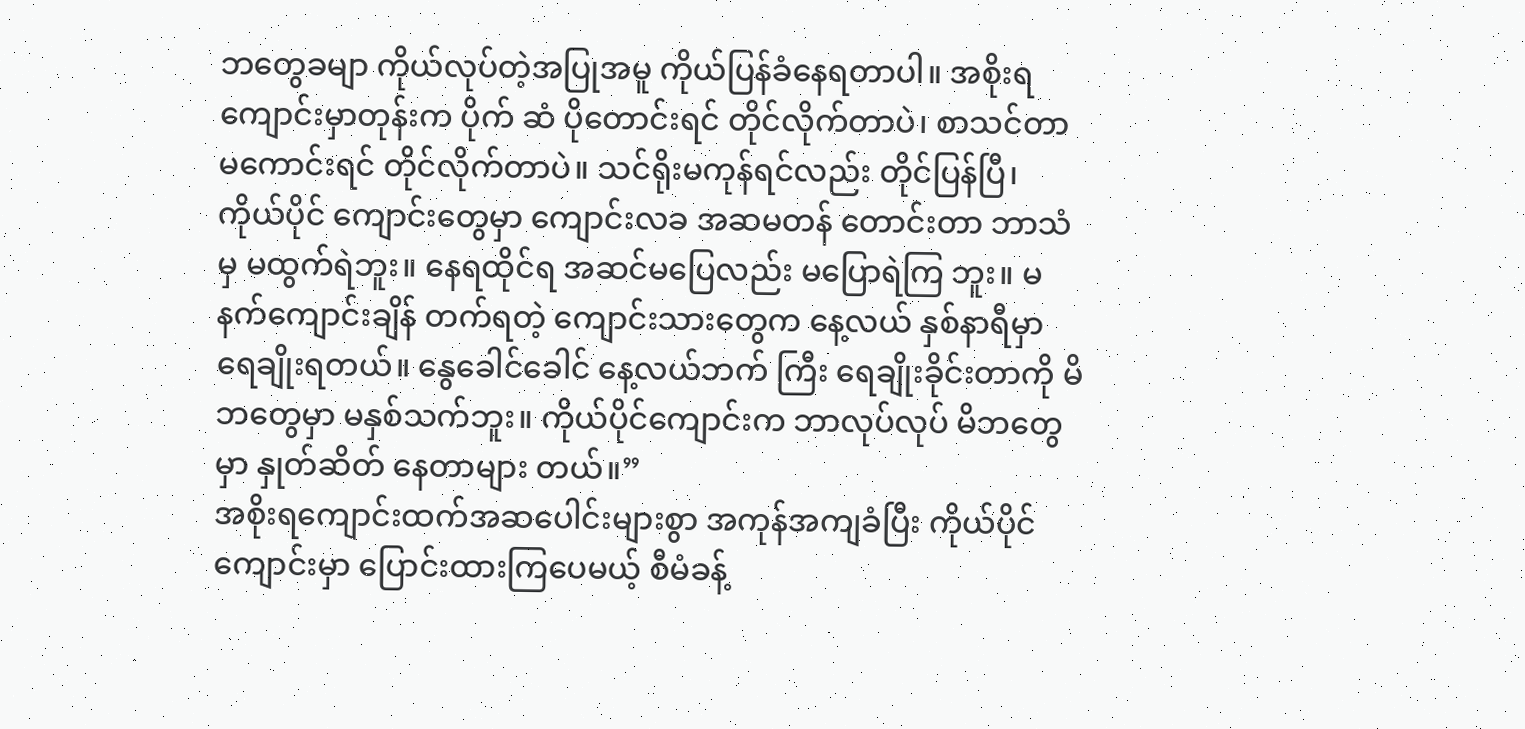ဘတွေခမျာ ကိုယ်လုပ်တဲ့အပြုအမူ ကိုယ်ပြန်ခံနေရတာပါ။ အစိုးရကျောင်းမှာတုန်းက ပိုက် ဆံ ပိုတောင်းရင် တိုင်လိုက်တာပဲ၊ စာသင်တာမကောင်းရင် တိုင်လိုက်တာပဲ။ သင်ရိုးမကုန်ရင်လည်း တိုင်ပြန်ပြီ၊ ကိုယ်ပိုင် ကျောင်းတွေမှာ ကျောင်းလခ အဆမတန် တောင်းတာ ဘာသံမှ မထွက်ရဲဘူး။ နေရထိုင်ရ အဆင်မပြေလည်း မပြောရဲကြ ဘူး။ မနက်ကျောင်းချိန် တက်ရတဲ့ ကျောင်းသားတွေက နေ့လယ် နှစ်နာရီမှာ ရေချိုးရတယ်။ နွေခေါင်ခေါင် နေ့လယ်ဘက် ကြီး ရေချိုးခိုင်းတာကို မိဘတွေမှာ မနှစ်သက်ဘူး။ ကိုယ်ပိုင်ကျောင်းက ဘာလုပ်လုပ် မိဘတွေမှာ နှုတ်ဆိတ် နေတာများ တယ်။”
အစိုးရကျောင်းထက်အဆပေါင်းများစွာ အကုန်အကျခံပြီး ကိုယ်ပိုင်ကျောင်းမှာ ပြောင်းထားကြပေမယ့် စီမံခန့်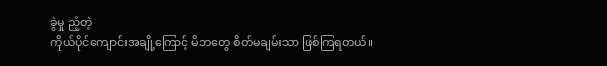ခွဲမှု ညံ့တဲ့
ကိုယ်ပိုင်ကျောင်းအချို့ကြောင့် မိဘတွေ စိတ်မချမ်းသာ ဖြစ်ကြရတယ်။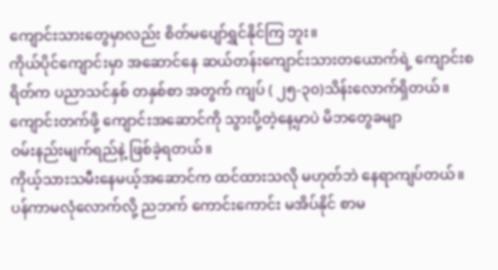ကျောင်းသားတွေမှာလည်း စိတ်မပျော်ရွှင်နိုင်ကြ ဘူး။
ကိုယ်ပိုင်ကျောင်းမှာ အဆောင်နေ ဆယ်တန်းကျောင်းသားတယောက်ရဲ့ ကျောင်းစရိတ်က ပညာသင်နှစ် တနှစ်စာ အတွက် ကျပ် ( ၂၅-၃၀)သိန်းလောက်ရှိတယ်။ ကျောင်းတက်ဖို့ ကျောင်းအဆောင်ကို သွားပို့တဲ့နေ့မှာပဲ မိဘတွေခမျာ
ဝမ်းနည်းမျက်ရည်နဲ့ ဖြစ်ခဲ့ရတယ်။
ကိုယ့်သားသမီးနေမယ့်အဆောင်က ထင်ထားသလို မဟုတ်ဘဲ နေရာကျပ်တယ်။ ပန်ကာမလုံလောက်လို့ ညဘက် ကောင်းကောင်း မအိပ်နိုင် စာမ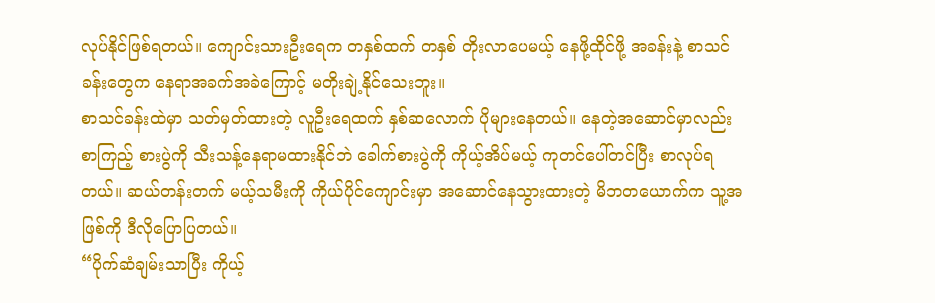လုပ်နိုင်ဖြစ်ရတယ်။ ကျောင်းသားဦးရေက တနှစ်ထက် တနှစ် တိုးလာပေမယ့် နေဖို့ထိုင်ဖို့ အခန်းနဲ့ စာသင်ခန်းတွေက နေရာအခက်အခဲကြောင့် မတိုးချဲ့နိုင်သေးဘူး။
စာသင်ခန်းထဲမှာ သတ်မှတ်ထားတဲ့ လူဦးရေထက် နှစ်ဆလောက် ပိုများနေတယ်။ နေတဲ့အဆောင်မှာလည်း စာကြည့် စားပွဲကို သီးသန့်နေရာမထားနိုင်ဘဲ ခေါက်စားပွဲကို ကိုယ့်အိပ်မယ့် ကုတင်ပေါ်တင်ပြီး စာလုပ်ရတယ်။ ဆယ်တန်းတက် မယ့်သမီးကို ကိုယ်ပိုင်ကျောင်းမှာ အဆောင်နေသွားထားတဲ့ မိဘတယောက်က သူ့အဖြစ်ကို ဒီလိုပြောပြတယ်။
“ပိုက်ဆံချမ်းသာပြီး ကိုယ့်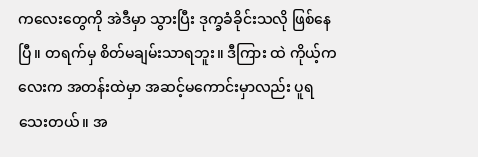ကလေးတွေကို အဲဒီမှာ သွားပြီး ဒုက္ခခံခိုင်းသလို ဖြစ်နေပြီ။ တရက်မှ စိတ်မချမ်းသာရဘူး။ ဒီကြား ထဲ ကိုယ့်ကလေးက အတန်းထဲမှာ အဆင့်မကောင်းမှာလည်း ပူရသေးတယ်။ အ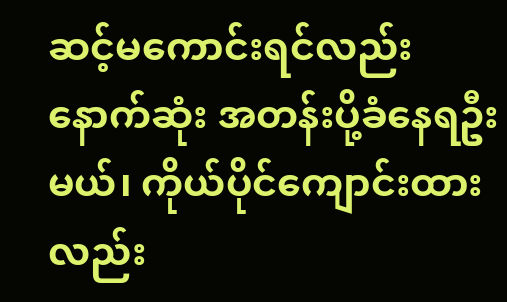ဆင့်မကောင်းရင်လည်း နောက်ဆုံး အတန်းပို့ခံနေရဦးမယ်၊ ကိုယ်ပိုင်ကျောင်းထားလည်း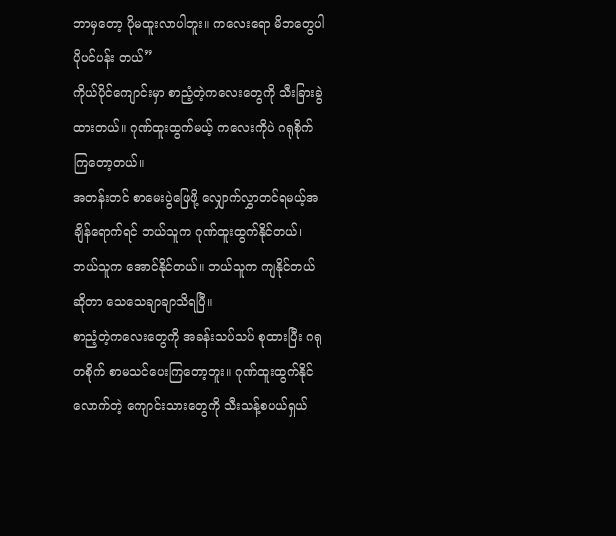ဘာမှတော့ ပိုမထူးလာပါဘူး။ ကလေးရော မိဘတွေပါ ပိုပင်ပန်း တယ်”
ကိုယ်ပိုင်ကျောင်းမှာ စာညံ့တဲ့ကလေးတွေကို သီးခြားခွဲထားတယ်။ ဂုဏ်ထူးထွက်မယ့် ကလေးကိုပဲ ဂရုစိုက်ကြတော့တယ်။
အတန်းတင် စာမေးပွဲဖြေဖို့ လျှောက်လွှာတင်ရမယ့်အချိန်ရောက်ရင် ဘယ်သူက ဂုဏ်ထူးထွက်နိုင်တယ်၊ ဘယ်သူက အောင်နိုင်တယ်။ ဘယ်သူက ကျနိုင်တယ်ဆိုတာ သေသေချာချာသိရပြီ။
စာညံ့တဲ့ကလေးတွေကို အခန်းသပ်သပ် စုထားပြီး ဂရုတစိုက် စာမသင်ပေးကြတော့ဘူး။ ဂုဏ်ထူးထွက်နိုင်လောက်တဲ့ ကျောင်းသားတွေကို သီးသန့်စပယ်ရှယ်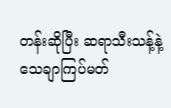တန်းဆိုပြီး ဆရာသီးသန့်နဲ့ သေချာကြပ်မတ်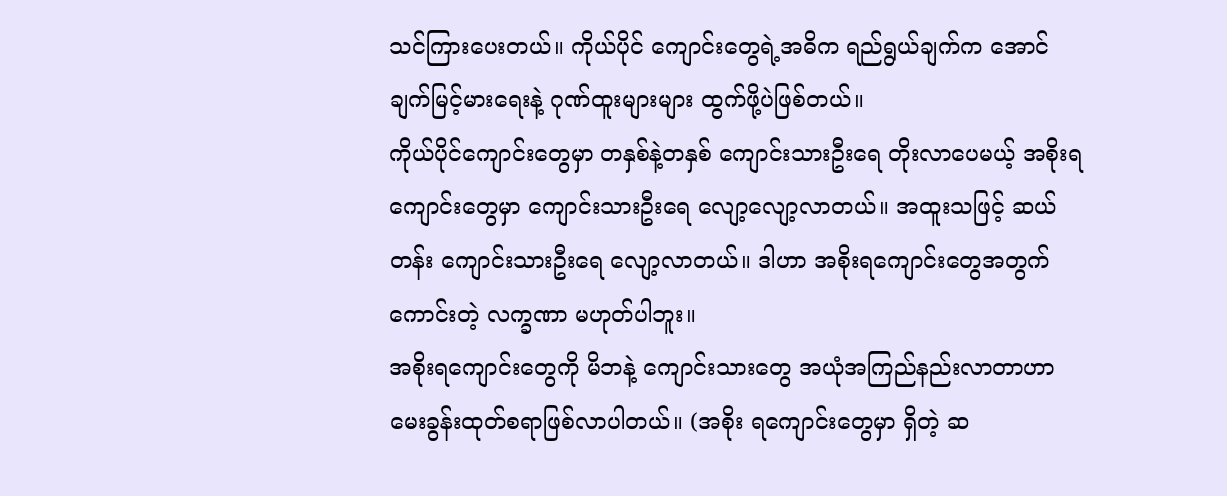သင်ကြားပေးတယ်။ ကိုယ်ပိုင် ကျောင်းတွေရဲ့အဓိက ရည်ရွယ်ချက်က အောင်ချက်မြင့်မားရေးနဲ့ ဂုဏ်ထူးများများ ထွက်ဖို့ပဲဖြစ်တယ်။
ကိုယ်ပိုင်ကျောင်းတွေမှာ တနှစ်နဲ့တနှစ် ကျောင်းသားဦးရေ တိုးလာပေမယ့် အစိုးရကျောင်းတွေမှာ ကျောင်းသားဦးရေ လျော့လျော့လာတယ်။ အထူးသဖြင့် ဆယ်တန်း ကျောင်းသားဦးရေ လျော့လာတယ်။ ဒါဟာ အစိုးရကျောင်းတွေအတွက် ကောင်းတဲ့ လက္ခဏာ မဟုတ်ပါဘူး။
အစိုးရကျောင်းတွေကို မိဘနဲ့ ကျောင်းသားတွေ အယုံအကြည်နည်းလာတာဟာ မေးခွန်းထုတ်စရာဖြစ်လာပါတယ်။ (အစိုး ရကျောင်းတွေမှာ ရှိတဲ့ ဆ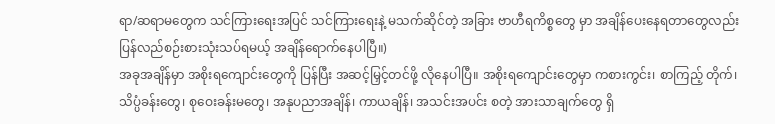ရာ/ဆရာမတွေက သင်ကြားရေးအပြင် သင်ကြားရေးနဲ့ မသက်ဆိုင်တဲ့ အခြား ဗာဟီရကိစ္စတွေ မှာ အချိန်ပေးနေရတာတွေလည်း ပြန်လည်စဉ်းစားသုံးသပ်ရမယ့် အချိန်ရောက်နေပါပြီ။)
အခုအချိန်မှာ အစိုးရကျောင်းတွေကို ပြန်ပြီး အဆင့်မြှင့်တင်ဖို့ လိုနေပါပြီ။ အစိုးရကျောင်းတွေမှာ ကစားကွင်း၊ စာကြည့် တိုက်၊ သိပ္ပံခန်းတွေ၊ စုဝေးခန်းမတွေ၊ အနုပညာအချိန်၊ ကာယချိန်၊ အသင်းအပင်း စတဲ့ အားသာချက်တွေ ရှိ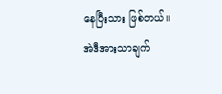နေပြီးသား ဖြစ်တယ်။ အဲဒီအားသာချက်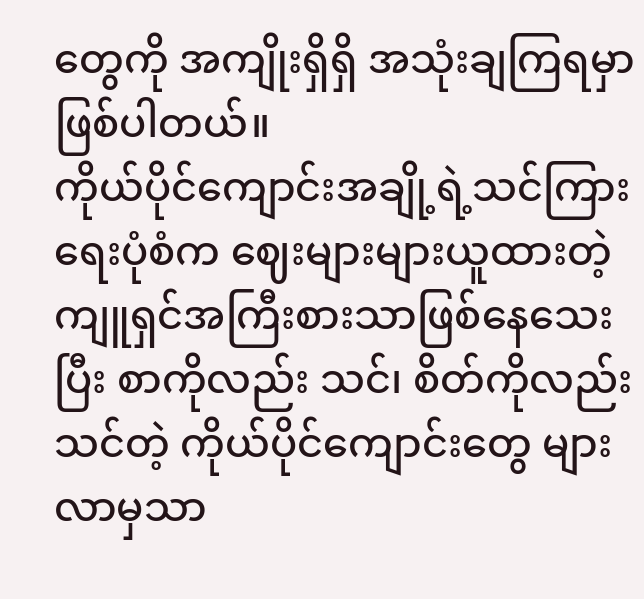တွေကို အကျိုးရှိရှိ အသုံးချကြရမှာ ဖြစ်ပါတယ်။
ကိုယ်ပိုင်ကျောင်းအချို့ရဲ့သင်ကြားရေးပုံစံက ဈေးများများယူထားတဲ့ ကျူရှင်အကြီးစားသာဖြစ်နေသေးပြီး စာကိုလည်း သင်၊ စိတ်ကိုလည်းသင်တဲ့ ကိုယ်ပိုင်ကျောင်းတွေ များလာမှသာ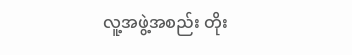လူ့အဖွဲ့အစည်း တိုး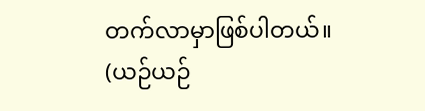တက်လာမှာဖြစ်ပါတယ်။
(ယဉ်ယဉ်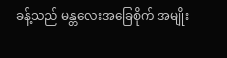ခန့်သည် မန္တလေးအခြေစိုက် အမျိုး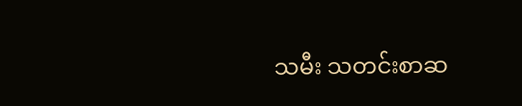သမီး သတင်းစာဆ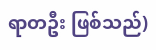ရာတဦး ဖြစ်သည်)